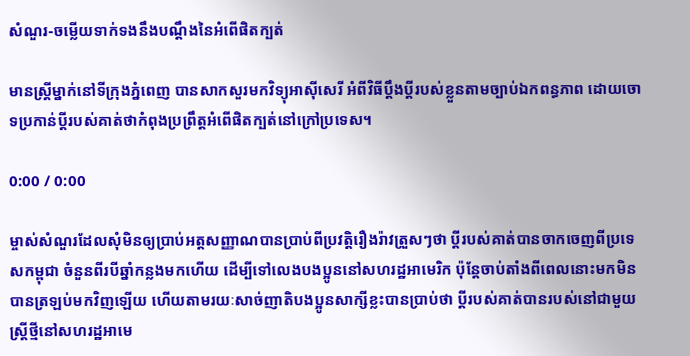សំណួរ-ចម្លើយទាក់ទងនឹងបណ្តឹងនៃអំពើផិតក្បត់

មានស្ត្រីម្នាក់នៅទីក្រុងភ្នំពេញ បានសាកសួរមកវិទ្យុអាស៊ីសេរី អំពីវិធីប្តឹងប្តីរបស់ខ្លួនតាមច្បាប់ឯកពន្ធភាព ដោយចោទប្រកាន់ប្តីរបស់គាត់ថាកំពុងប្រព្រឹត្តអំពើផិតក្បត់នៅក្រៅប្រទេស។

0:00 / 0:00

ម្ចាស់សំណួរដែលសុំមិនឲ្យប្រាប់អត្តសញ្ញាណបានប្រាប់ពីប្រវត្តិរឿងរ៉ាវត្រួសៗថា ប្តីរបស់គាត់បានចាកចេញពីប្រទេសកម្ពុជា ចំនួនពីរបីឆ្នាំកន្លងមកហើយ ដើម្បីទៅលេងបងប្អូននៅសហរដ្ឋអាមេរិក ប៉ុន្តែចាប់តាំងពីពេលនោះមកមិនបានត្រឡប់មកវិញឡើយ ហើយតាមរយៈសាច់ញាតិបងប្អូនសាក្សីខ្លះបានប្រាប់ថា ប្តីរបស់គាត់បានរបស់នៅជាមួយស្ត្រីថ្មីនៅសហរដ្ឋអាមេ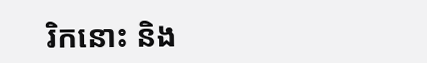រិកនោះ និង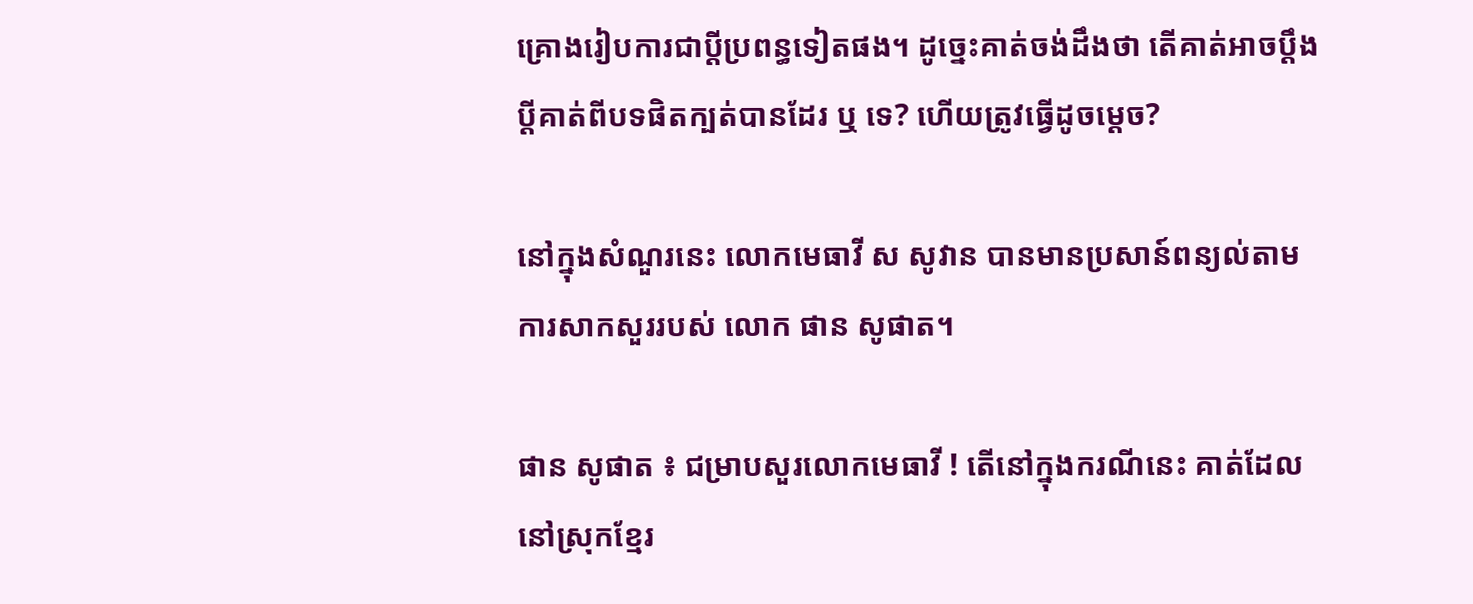គ្រោងរៀបការជាប្តីប្រពន្ធទៀតផង។ ដូច្នេះគាត់ចង់ដឹងថា តើគាត់អាចប្តឹងប្តីគាត់ពីបទផិតក្បត់បានដែរ ឬ ទេ? ហើយត្រូវធ្វើដូចម្តេច?

នៅក្នុងសំណួរនេះ លោកមេធាវី ស សូវាន បានមានប្រសាន៍ពន្យល់តាមការសាកសួររបស់ លោក ផាន សូផាត។

ផាន សូផាត ៖ ជម្រាបសួរលោកមេធាវី ! តើនៅក្នុងករណីនេះ គាត់ដែលនៅស្រុកខ្មែរ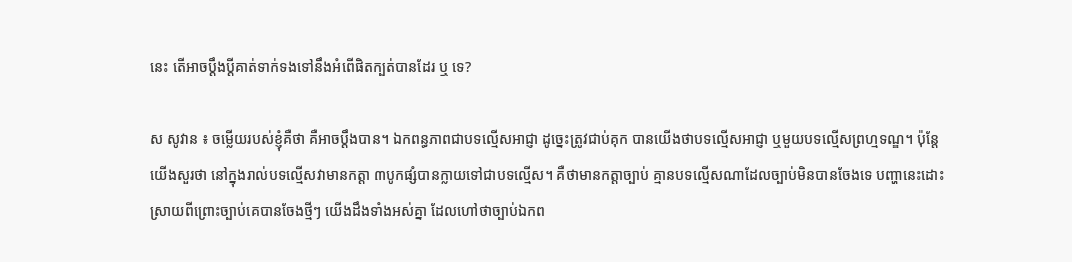នេះ តើអាចប្ដឹងប្ដីគាត់ទាក់ទងទៅនឹងអំពើផិតក្បត់បានដែរ ឬ ទេ?

ស សូវាន ៖ ចម្លើយរបស់ខ្ញុំគឺថា គឺអាចប្ដឹងបាន។ ឯកពន្ធភាពជាបទល្មើសអាជ្ញា ដូច្នេះត្រូវជាប់គុក បានយើងថាបទល្មើសអាជ្ញា ឬមួយបទល្មើសព្រហ្មទណ្ឌ។ ប៉ុន្តែយើងសួរថា នៅក្នុងរាល់បទល្មើសវាមានកត្តា ៣បូកផ្សំបានក្លាយទៅជាបទល្មើស។ គឺថាមានកត្តាច្បាប់ គ្មានបទល្មើសណាដែលច្បាប់មិនបានចែងទេ បញ្ហានេះដោះស្រាយពីព្រោះច្បាប់គេបានចែងថ្មីៗ យើងដឹងទាំងអស់គ្នា ដែលហៅថាច្បាប់ឯកព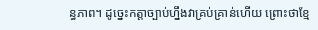ន្ធភាព។ ដូច្នេះកត្តាច្បាប់ហ្នឹងវាគ្រប់គ្រាន់ហើយ ព្រោះថាខ្មែ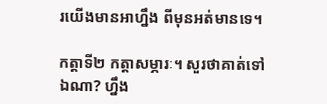រយើងមានអាហ្នឹង ពីមុនអត់មានទេ។

កត្តាទី២ កត្តាសម្ភារៈ។ សួរថាគាត់ទៅឯណា? ហ្នឹង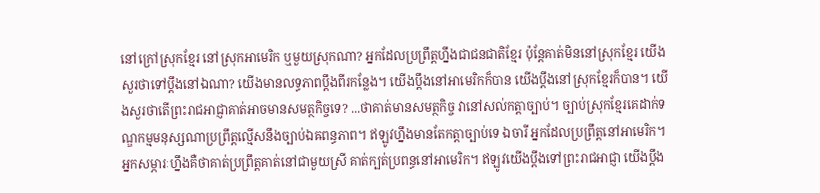នៅក្រៅស្រុកខ្មែរ នៅស្រុកអាមេរិក ឬមួយស្រុកណា? អ្នកដែលប្រព្រឹត្តហ្នឹងជាជនជាតិខ្មែរ ប៉ុន្តែគាត់មិននៅស្រុកខ្មែរ យើងសួរថាទៅប្ដឹងនៅឯណា? យើងមានលទ្ធភាពប្ដឹងពីរកន្លែង។ យើងប្ដឹងនៅអាមេរិកក៏បាន យើងប្ដឹងនៅស្រុកខ្មែរក៏បាន។ យើងសួរថាតើព្រះរាជអាជ្ញាគាត់អាចមានសមត្ថកិច្ចទេ? ...ថាគាត់មានសមត្ថកិច្ច វានៅសល់កត្តាច្បាប់។ ច្បាប់ស្រុកខ្មែរគេដាក់ទណ្ឌកម្មមនុស្សណាប្រព្រឹត្តល្មើសនឹងច្បាប់ឯឝពន្ធភាព។ ឥឡូវហ្នឹងមានតែកត្តាច្បាប់ទេ ឯចារី អ្នកដែលប្រព្រឹត្តនៅអាមេរិក។ អ្នកសម្ភារៈហ្នឹងគឺថាគាត់ប្រព្រឹត្តគាត់នៅជាមួយស្រី គាត់ក្បត់ប្រពន្ធនៅអាមេរិក។ ឥឡូវយើងប្ដឹងទៅព្រះរាជអាជ្ញា យើងប្ដឹង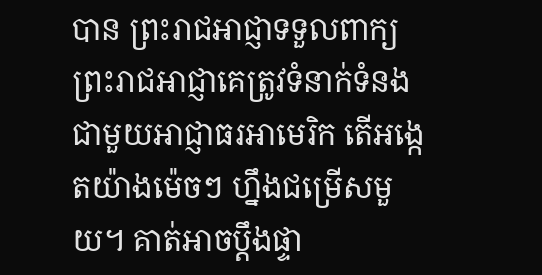បាន ព្រះរាជអាជ្ញាទទួលពាក្យ ព្រះរាជអាជ្ញាគេត្រូវទំនាក់ទំនងជាមួយអាជ្ញាធរអាមេរិក តើអង្កេតយ៉ាងម៉េចៗ ហ្នឹងជម្រើសមួយ។ គាត់អាចប្ដឹងផ្ទា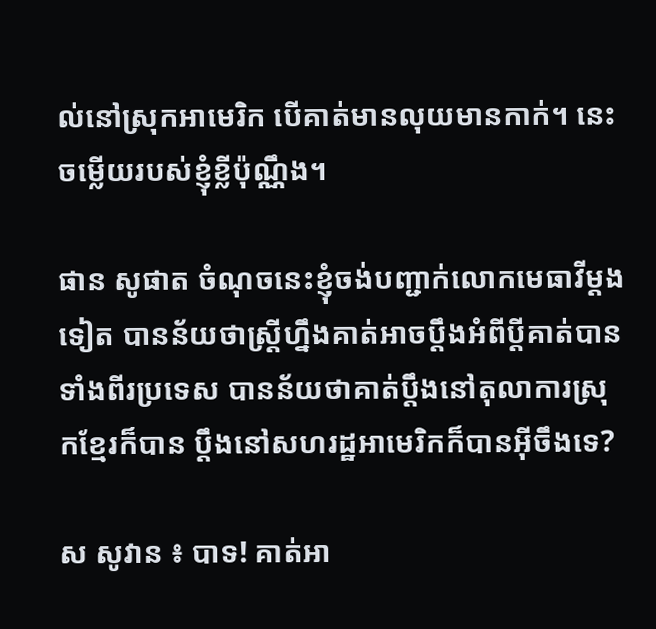ល់នៅស្រុកអាមេរិក បើគាត់មានលុយមានកាក់។ នេះចម្លើយរបស់ខ្ញុំខ្លីប៉ុណ្ណឹង។

ផាន សូផាត ចំណុចនេះខ្ញុំចង់បញ្ជាក់លោកមេធាវីម្ដងទៀត បានន័យថាស្រ្ដីហ្នឹងគាត់អាចប្ដឹងអំពីប្ដីគាត់បានទាំងពីរប្រទេស បានន័យថាគាត់ប្ដឹងនៅតុលាការស្រុកខ្មែរក៏បាន ប្ដឹងនៅសហរដ្ឋអាមេរិកក៏បានអ៊ីចឹងទេ?

ស សូវាន ៖ បាទ! គាត់អា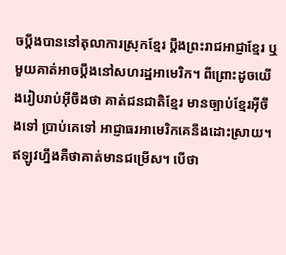ចប្ដឹងបាននៅតុលាការស្រុកខ្មែរ ប្ដឹងព្រះរាជអាជ្ញាខ្មែរ ឬមួយគាត់អាចប្ដឹងនៅសហរដ្ឋអាមេរិក។ ពីព្រោះដូចយើងរៀបរាប់អ៊ីចឹងថា គាត់ជនជាតិខ្មែរ មានច្បាប់ខ្មែរអ៊ីចឹងទៅ ប្រាប់គេទៅ អាជ្ញាធរអាមេរិកគេនឹងដោះស្រាយ។ ឥឡូវហ្នឹងគឺថាគាត់មានជម្រើស។ បើថា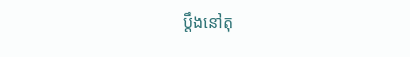ប្ដឹងនៅតុ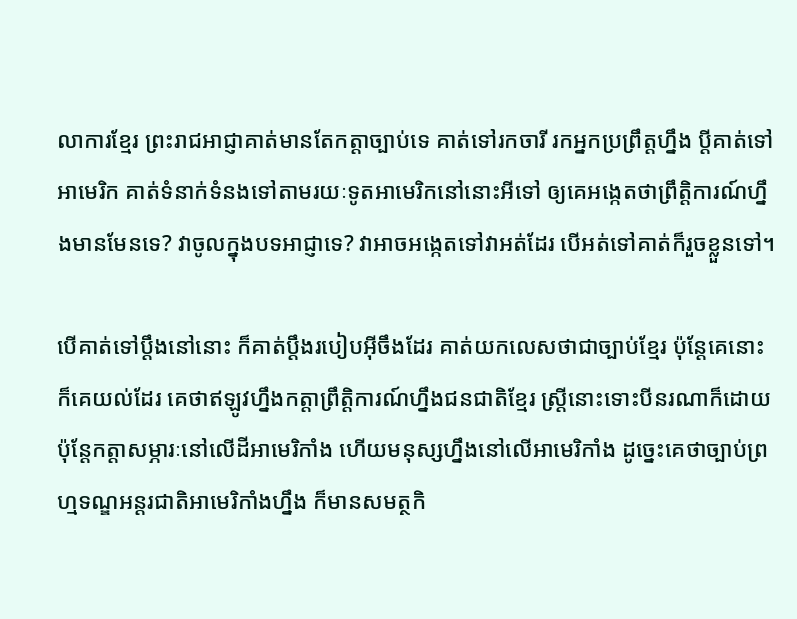លាការខ្មែរ ព្រះរាជអាជ្ញាគាត់មានតែកត្តាច្បាប់ទេ គាត់ទៅរកចារី រកអ្នកប្រព្រឹត្តហ្នឹង ប្ដីគាត់ទៅអាមេរិក គាត់ទំនាក់ទំនងទៅតាមរយៈទូតអាមេរិកនៅនោះអីទៅ ឲ្យគេអង្កេតថាព្រឹត្តិការណ៍ហ្នឹងមានមែនទេ? វាចូលក្នុងបទអាជ្ញាទេ? វាអាចអង្កេតទៅវាអត់ដែរ បើអត់ទៅគាត់ក៏រួចខ្លួនទៅ។

បើគាត់ទៅប្ដឹងនៅនោះ ក៏គាត់ប្ដឹងរបៀបអ៊ីចឹងដែរ គាត់យកលេសថាជាច្បាប់ខ្មែរ ប៉ុន្តែគេនោះ ក៏គេយល់ដែរ គេថាឥឡូវហ្នឹងកត្តាព្រឹត្តិការណ៍ហ្នឹងជនជាតិខ្មែរ ស្រ្តីនោះទោះបីនរណាក៏ដោយ ប៉ុន្តែកត្តាសម្ភារៈនៅលើដីអាមេរិកាំង ហើយមនុស្សហ្នឹងនៅលើអាមេរិកាំង ដូច្នេះគេថាច្បាប់ព្រហ្មទណ្ឌអន្តរជាតិអាមេរិកាំងហ្នឹង ក៏មានសមត្ថកិ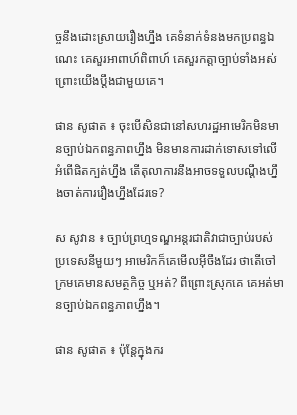ច្ចនឹងដោះស្រាយរឿងហ្នឹង គេទំនាក់ទំនងមកប្រពន្ធឯណេះ គេសួរអាពាហ៍ពិពាហ៍ គេសួរកត្តាច្បាប់ទាំងអស់ ព្រោះយើងប្ដឹងជាមួយគេ។

ផាន សូផាត ៖ ចុះបើសិនជានៅសហរដ្ឋអាមេរិកមិនមានច្បាប់ឯកពន្ធភាពហ្នឹង មិនមានការដាក់ទោសទៅលើអំពើផិតក្បត់ហ្នឹង តើតុលាការនឹងអាចទទួលបណ្ដឹងហ្នឹងចាត់ការរឿងហ្នឹងដែរទេ?

ស សូវាន ៖ ច្បាប់ព្រហ្មទណ្ឌអន្តរជាតិវាជាច្បាប់របស់ប្រទេសនីមួយៗ អាមេរិកក៏គេមើលអ៊ីចឹងដែរ ថាតើចៅក្រមគេមានសមត្ថកិច្ច ឬអត់? ពីព្រោះស្រុកគេ គេអត់មានច្បាប់ឯកពន្ធភាពហ្នឹង។

ផាន សូផាត ៖ ប៉ុន្តែក្នុងករ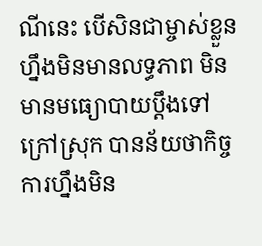ណីនេះ បើសិនជាម្ចាស់ខ្លួនហ្នឹងមិនមានលទ្ធភាព មិនមានមធ្យោបាយប្ដឹងទៅក្រៅស្រុក បានន័យថាកិច្ចការហ្នឹងមិន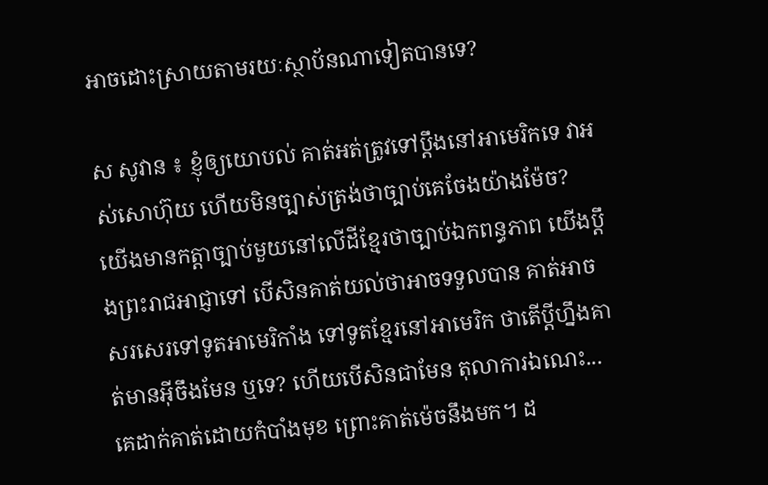អាចដោះស្រាយតាមរយៈស្ថាប័នណាទៀតបានទេ?

ស សូវាន ៖ ខ្ញុំឲ្យយោបល់ គាត់អត់ត្រូវទៅប្ដឹងនៅអាមេរិកទេ វាអស់សោហ៊ុយ ហើយមិនច្បាស់ត្រង់ថាច្បាប់គេចែងយ៉ាងម៉ែច? យើងមានកត្តាច្បាប់មួយនៅលើដីខ្មែរថាច្បាប់ឯកពន្ធភាព យើងប្ដឹងព្រះរាជអាជ្ញាទៅ បើសិនគាត់យល់ថាអាចទទួលបាន គាត់អាចសរសេរទៅទូតអាមេរិកាំង ទៅទូតខ្មែរនៅអាមេរិក ថាតើប្ដីហ្នឹងគាត់មានអ៊ីចឹងមែន ឬទេ? ហើយបើសិនជាមែន តុលាការឯណេះ... គេដាក់គាត់ដោយកំបាំងមុខ ព្រោះគាត់ម៉េចនឹងមក។ ដ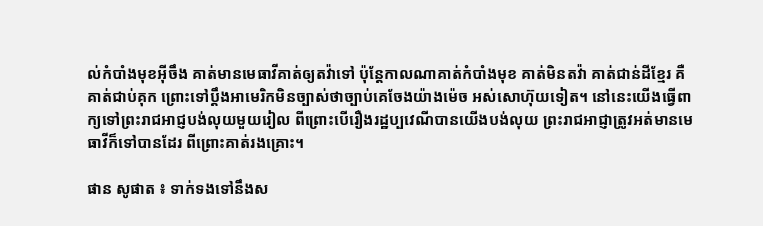ល់កំបាំងមុខអ៊ីចឹង គាត់មានមេធាវីគាត់ឲ្យតវ៉ាទៅ ប៉ុន្តែកាលណាគាត់កំបាំងមុខ គាត់មិនតវ៉ា គាត់ជាន់ដីខ្មែរ គឺគាត់ជាប់គុក ព្រោះទៅប្ដឹងអាមេរិកមិនច្បាស់ថាច្បាប់គេចែងយ៉ាងម៉េច អស់សោហ៊ុយទៀត។ នៅនេះយើងធ្វើពាក្យទៅព្រះរាជអាជ្ញបង់លុយមួយរៀល ពីព្រោះបើរឿងរដ្ឋប្បវេណីបានយើងបង់លុយ ព្រះរាជអាជ្ញាត្រូវអត់មានមេធាវីក៏ទៅបានដែរ ពីព្រោះគាត់រងគ្រោះ។

ផាន សូផាត ៖ ទាក់ទងទៅនឹងស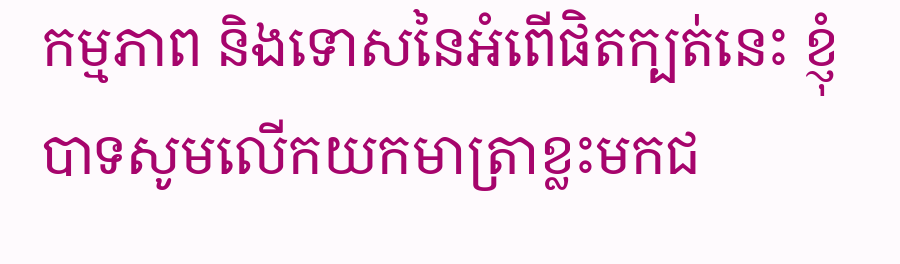កម្មភាព និងទោសនៃអំពើផិតក្បត់នេះ ខ្ញុំបាទសូមលើកយកមាត្រាខ្លះមកជ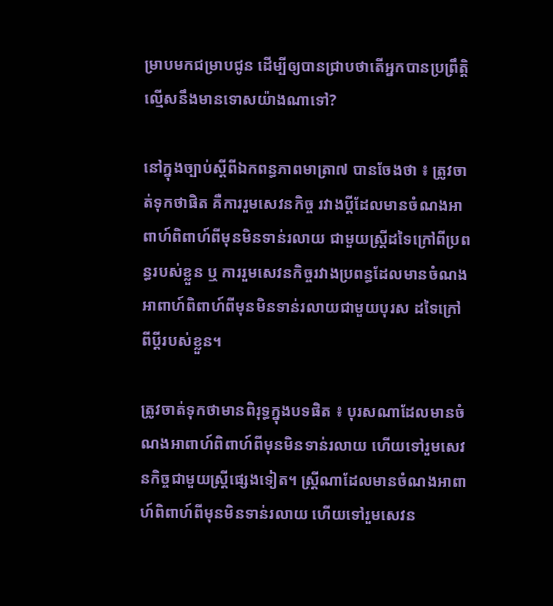ម្រាបមកជម្រាបជូន ដើម្បីឲ្យបានជ្រាបថាតើអ្នកបានប្រព្រឹត្តិល្មើសនឹងមានទោសយ៉ាងណាទៅ?

នៅក្នុងច្បាប់ស្តីពីឯកពន្ធភាពមាត្រា៧ បានចែងថា ៖ ត្រូវចាត់ទុកថាផិត គឺការរួមសេវនកិច្ច រវាងប្តីដែលមានចំណងអាពាហ៍ពិពាហ៍ពីមុនមិនទាន់រលាយ ជាមួយស្ត្រីដទៃក្រៅពីប្រពន្ធរបស់ខ្លួន ឬ ការរួមសេវនកិច្ចរវាងប្រពន្ធដែលមានចំណងអាពាហ៍ពិពាហ៍ពីមុនមិនទាន់រលាយជាមួយបុរស ដទៃក្រៅពីប្តីរបស់ខ្លួន។

ត្រូវចាត់ទុកថាមានពិរុទ្ធក្នុងបទផិត ៖ បុរសណាដែលមានចំណងអាពាហ៍ពិពាហ៍ពីមុនមិនទាន់រលាយ ហើយទៅរួមសេវនកិច្ចជាមួយស្ត្រីផ្សេងទៀត។ ស្រ្តីណាដែលមានចំណងអាពាហ៍ពិពាហ៍ពីមុនមិនទាន់រលាយ ហើយទៅរួមសេវន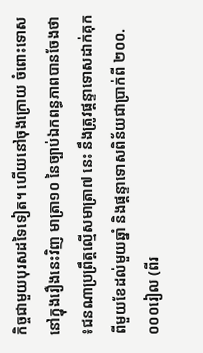កិច្ចជាមួយបុរសដទៃទៀត។ ហើយនៅចុងក្រោយ ចំពោះទោសនៅក្នុងរឿងនេះវិញ មាត្រា១០ នៃច្បាប់ឯកពន្ធភាពបានចែងថា ៖ជនណាប្រព្រឹត្តល្មើសមាត្រា៧ នេះ នឹងត្រូវផ្តន្ទាទោសដាក់គុកពីមួយខែដល់មួយឆ្នាំ និងផ្តន្ទាទោសពិន័យជាប្រាក់ពី ២០០.០០០រៀល (ពីរ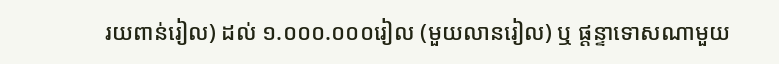រយពាន់រៀល) ដល់ ១.០០០.០០០រៀល (មួយលានរៀល) ឬ ផ្តន្ទាទោសណាមួយ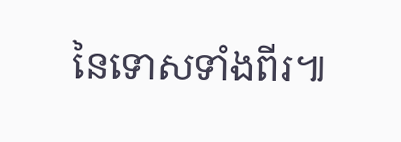នៃទោសទាំងពីរ៕